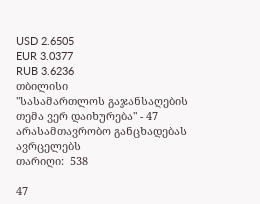USD 2.6505
EUR 3.0377
RUB 3.6236
თბილისი
"სასამართლოს გაჯანსაღების თემა ვერ დაიხურება" - 47 არასამთავრობო განცხადებას ავრცელებს
თარიღი:  538

47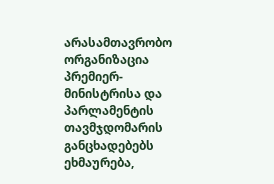არასამთავრობო ორგანიზაცია პრემიერ-მინისტრისა და პარლამენტის თავმჯდომარის განცხადებებს ეხმაურება,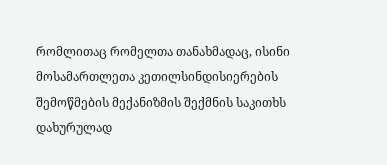რომლითაც რომელთა თანახმადაც, ისინი მოსამართლეთა კეთილსინდისიერების შემოწმების მექანიზმის შექმნის საკითხს დახურულად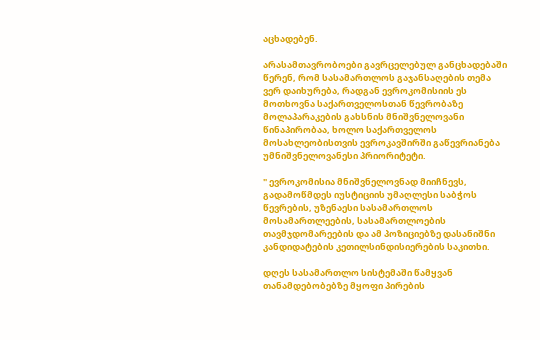აცხადებენ.

არასამთავრობოები გავრცელებულ განცხადებაში წერენ, რომ სასამართლოს გაჯანსაღების თემა
ვერ დაიხურება, რადგან ევროკომისიის ეს მოთხოვნა საქართველოსთან წევრობაზე მოლაპარაკების გახსნის მნიშვნელოვანი წინაპირობაა, ხოლო საქართველოს მოსახლეობისთვის ევროკავშირში გაწევრიანება უმნიშვნელოვანესი პრიორიტეტი.

" ევროკომისია მნიშვნელოვნად მიიჩნევს, გადამოწმდეს იუსტიციის უმაღლესი საბჭოს წევრების, უზენაესი სასამართლოს მოსამართლეების, სასამართლოების თავმჯდომარეების და ამ პოზიციებზე დასანიშნი კანდიდატების კეთილსინდისიერების საკითხი.

დღეს სასამართლო სისტემაში წამყვან თანამდებობებზე მყოფი პირების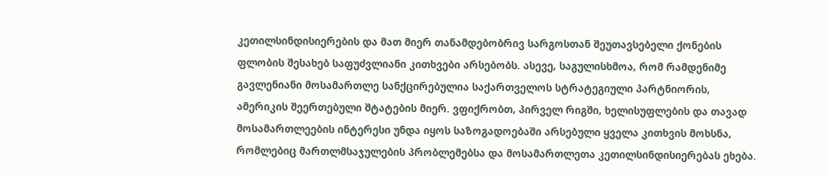კეთილსინდისიერების და მათ მიერ თანამდებობრივ სარგოსთან შეუთავსებელი ქონების ფლობის შესახებ საფუძვლიანი კითხვები არსებობს. ასევე, საგულისხმოა, რომ რამდენიმე გავლენიანი მოსამართლე სანქცირებულია საქართველოს სტრატეგიული პარტნიორის, ამერიკის შეერთებული შტატების მიერ. ვფიქრობთ, პირველ რიგში, ხელისუფლების და თავად მოსამართლეების ინტერესი უნდა იყოს საზოგადოებაში არსებული ყველა კითხვის მოხსნა, რომლებიც მართლმსაჯულების პრობლემებსა და მოსამართლეთა კეთილსინდისიერებას ეხება.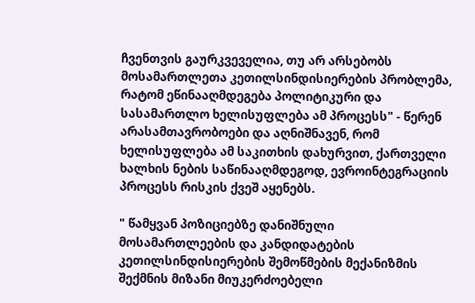ჩვენთვის გაურკვეველია, თუ არ არსებობს მოსამართლეთა კეთილსინდისიერების პრობლემა, რატომ ეწინააღმდეგება პოლიტიკური და სასამართლო ხელისუფლება ამ პროცესს" - წერენ არასამთავრობოები და აღნიშნავენ, რომ ხელისუფლება ამ საკითხის დახურვით, ქართველი ხალხის ნების საწინააღმდეგოდ, ევროინტეგრაციის პროცესს რისკის ქვეშ აყენებს.

" წამყვან პოზიციებზე დანიშნული მოსამართლეების და კანდიდატების კეთილსინდისიერების შემოწმების მექანიზმის შექმნის მიზანი მიუკერძოებელი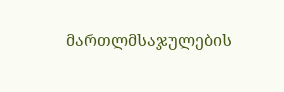მართლმსაჯულების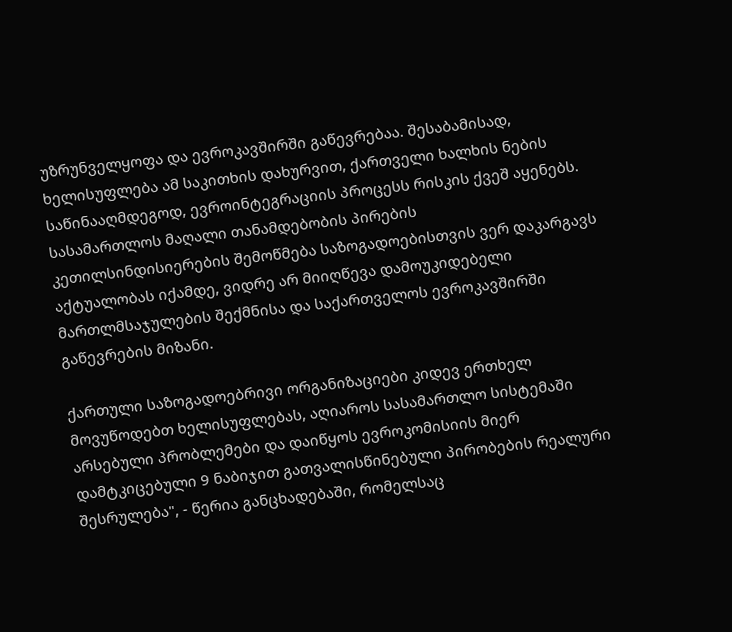უზრუნველყოფა და ევროკავშირში გაწევრებაა. შესაბამისად, ხელისუფლება ამ საკითხის დახურვით, ქართველი ხალხის ნების საწინააღმდეგოდ, ევროინტეგრაციის პროცესს რისკის ქვეშ აყენებს. სასამართლოს მაღალი თანამდებობის პირების კეთილსინდისიერების შემოწმება საზოგადოებისთვის ვერ დაკარგავს აქტუალობას იქამდე, ვიდრე არ მიიღწევა დამოუკიდებელი მართლმსაჯულების შექმნისა და საქართველოს ევროკავშირში გაწევრების მიზანი.

ქართული საზოგადოებრივი ორგანიზაციები კიდევ ერთხელ მოვუწოდებთ ხელისუფლებას, აღიაროს სასამართლო სისტემაში არსებული პრობლემები და დაიწყოს ევროკომისიის მიერ დამტკიცებული 9 ნაბიჯით გათვალისწინებული პირობების რეალური შესრულება", - წერია განცხადებაში, რომელსაც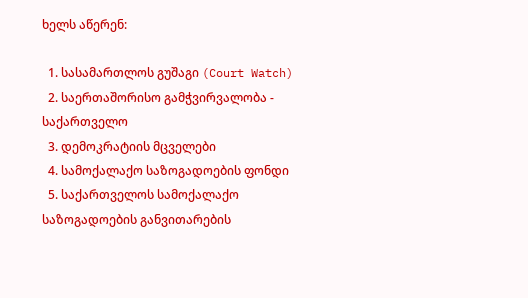ხელს აწერენ:

  1. სასამართლოს გუშაგი (Court Watch)
  2. საერთაშორისო გამჭვირვალობა - საქართველო
  3. დემოკრატიის მცველები
  4. სამოქალაქო საზოგადოების ფონდი
  5. საქართველოს სამოქალაქო საზოგადოების განვითარების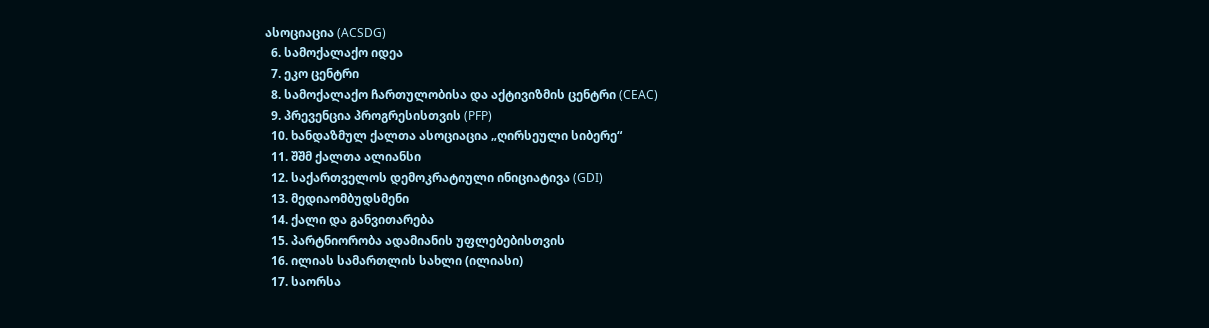ასოციაცია (ACSDG)
  6. სამოქალაქო იდეა
  7. ეკო ცენტრი
  8. სამოქალაქო ჩართულობისა და აქტივიზმის ცენტრი (CEAC)
  9. პრევენცია პროგრესისთვის (PFP)
  10. ხანდაზმულ ქალთა ასოციაცია „ღირსეული სიბერე“
  11. შშმ ქალთა ალიანსი
  12. საქართველოს დემოკრატიული ინიციატივა (GDI)
  13. მედიაომბუდსმენი
  14. ქალი და განვითარება
  15. პარტნიორობა ადამიანის უფლებებისთვის
  16. ილიას სამართლის სახლი (ილიასი)
  17. საორსა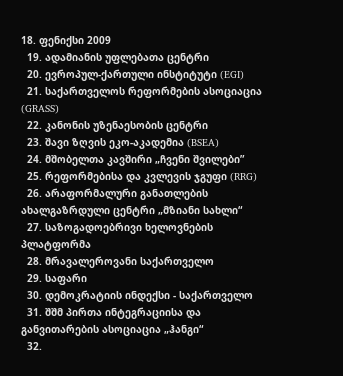18. ფენიქსი 2009
  19. ადამიანის უფლებათა ცენტრი
  20. ევროპულ-ქართული ინსტიტუტი (EGI)
  21. საქართველოს რეფორმების ასოციაცია (GRASS)
  22. კანონის უზენაესობის ცენტრი
  23. შავი ზღვის ეკო-აკადემია (BSEA)
  24. მშობელთა კავშირი „ჩვენი შვილები”
  25. რეფორმებისა და კვლევის ჯგუფი (RRG)
  26. არაფორმალური განათლების ახალგაზრდული ცენტრი „მზიანი სახლი“
  27. საზოგადოებრივი ხელოვნების პლატფორმა
  28. მრავალეროვანი საქართველო
  29. საფარი
  30. დემოკრატიის ინდექსი - საქართველო
  31. შშმ პირთა ინტეგრაციისა და განვითარების ასოციაცია „ჰანგი“
  32.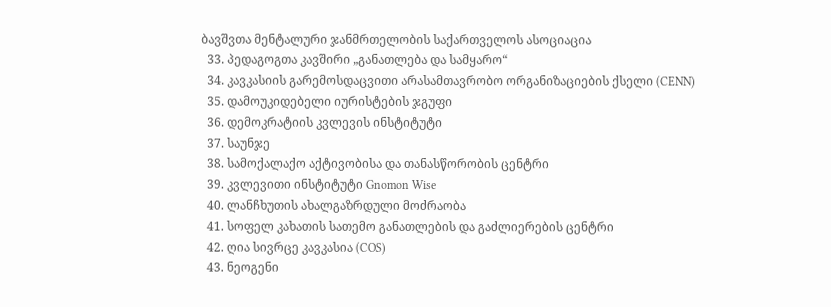ბავშვთა მენტალური ჯანმრთელობის საქართველოს ასოციაცია
  33. პედაგოგთა კავშირი „განათლება და სამყარო“
  34. კავკასიის გარემოსდაცვითი არასამთავრობო ორგანიზაციების ქსელი (CENN)
  35. დამოუკიდებელი იურისტების ჯგუფი
  36. დემოკრატიის კვლევის ინსტიტუტი
  37. საუნჯე
  38. სამოქალაქო აქტივობისა და თანასწორობის ცენტრი
  39. კვლევითი ინსტიტუტი Gnomon Wise
  40. ლანჩხუთის ახალგაზრდული მოძრაობა
  41. სოფელ კახათის სათემო განათლების და გაძლიერების ცენტრი
  42. ღია სივრცე კავკასია (COS)
  43. ნეოგენი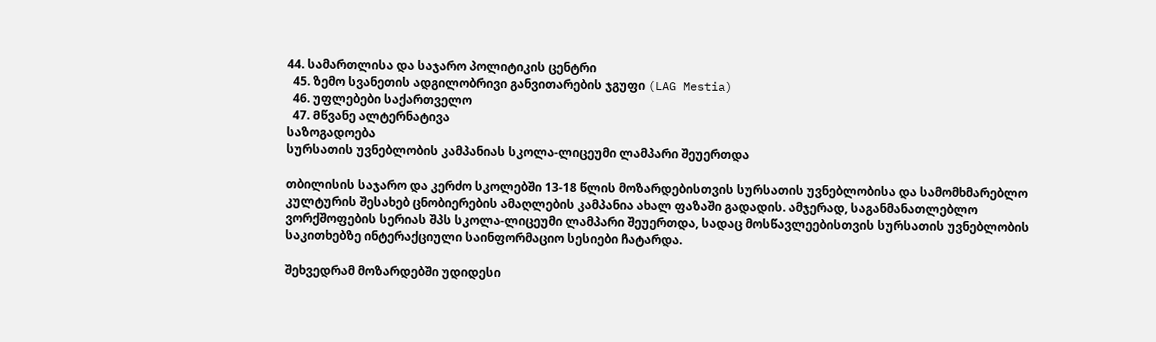44. სამართლისა და საჯარო პოლიტიკის ცენტრი
  45. ზემო სვანეთის ადგილობრივი განვითარების ჯგუფი (LAG Mestia)
  46. უფლებები საქართველო
  47. Მწვანე ალტერნატივა
საზოგადოება
სურსათის უვნებლობის კამპანიას სკოლა-ლიცეუმი ლამპარი შეუერთდა

თბილისის საჯარო და კერძო სკოლებში 13-18 წლის მოზარდებისთვის სურსათის უვნებლობისა და სამომხმარებლო კულტურის შესახებ ცნობიერების ამაღლების კამპანია ახალ ფაზაში გადადის. ამჯერად, საგანმანათლებლო ვორქშოფების სერიას შპს სკოლა-ლიცეუმი ლამპარი შეუერთდა, სადაც მოსწავლეებისთვის სურსათის უვნებლობის საკითხებზე ინტერაქციული საინფორმაციო სესიები ჩატარდა.

შეხვედრამ მოზარდებში უდიდესი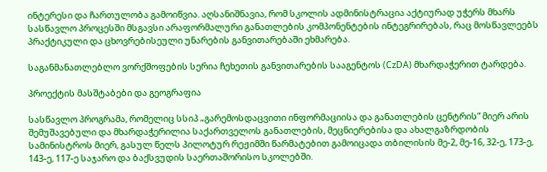ინტერესი და ჩართულობა გამოიწვია. აღსანიშნავია, რომ სკოლის ადმინისტრაცია აქტიურად უჭერს მხარს სასწავლო პროცესში მსგავსი არაფორმალური განათლების კომპონენტების ინტეგრირებას, რაც მოსწავლეებს პრაქტიკული და ცხოვრებისეული უნარების განვითარებაში ეხმარება.

საგანმანათლებლო ვორქშოფების სერია ჩეხეთის განვითარების სააგენტოს (CzDA) მხარდაჭერით ტარდება.

პროექტის მასშტაბები და გეოგრაფია

სასწავლო პროგრამა, რომელიც სსიპ „გარემოსდაცვითი ინფორმაციისა და განათლების ცენტრის“ მიერ არის შემუშავებული და მხარდაჭერილია საქართველოს განათლების, მეცნიერებისა და ახალგაზრდობის სამინისტროს მიერ, გასულ წელს პილოტურ რეჟიმში წარმატებით გამოიცადა თბილისის მე-2, მე-16, 32-ე, 173-ე, 143-ე, 117-ე საჯარო და ბაქსვუდის საერთაშორისო სკოლებში.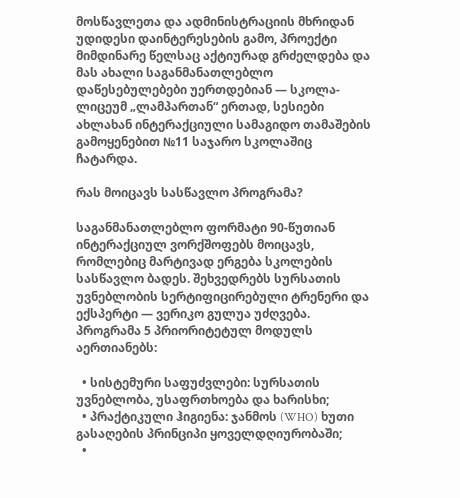მოსწავლეთა და ადმინისტრაციის მხრიდან უდიდესი დაინტერესების გამო, პროექტი მიმდინარე წელსაც აქტიურად გრძელდება და მას ახალი საგანმანათლებლო დაწესებულებები უერთდებიან — სკოლა-ლიცეუმ „ლამპართან“ ერთად, სესიები ახლახან ინტერაქციული სამაგიდო თამაშების გამოყენებით №11 საჯარო სკოლაშიც ჩატარდა.

რას მოიცავს სასწავლო პროგრამა?

საგანმანათლებლო ფორმატი 90-წუთიან ინტერაქციულ ვორქშოფებს მოიცავს, რომლებიც მარტივად ერგება სკოლების სასწავლო ბადეს. შეხვედრებს სურსათის უვნებლობის სერტიფიცირებული ტრენერი და ექსპერტი — ვერიკო გულუა უძღვება. პროგრამა 5 პრიორიტეტულ მოდულს აერთიანებს:

  • სისტემური საფუძვლები: სურსათის უვნებლობა, უსაფრთხოება და ხარისხი;
  • პრაქტიკული ჰიგიენა: ჯანმოს (WHO) ხუთი გასაღების პრინციპი ყოველდღიურობაში;
  •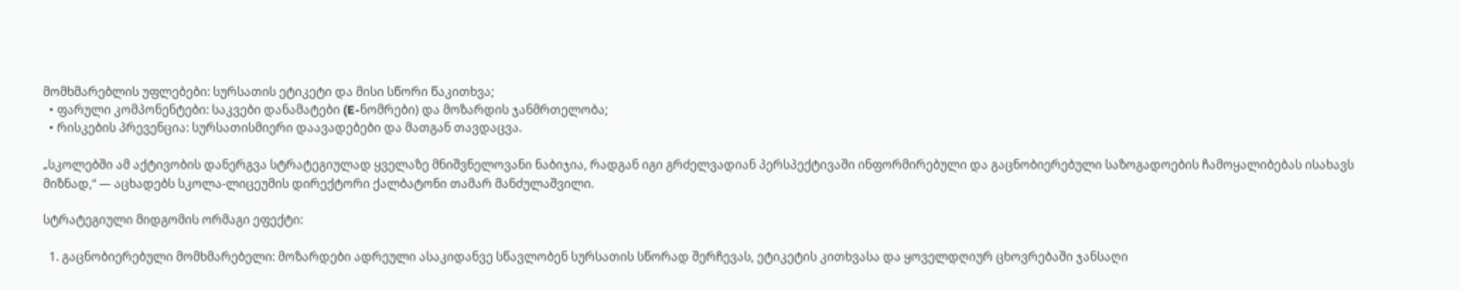მომხმარებლის უფლებები: სურსათის ეტიკეტი და მისი სწორი წაკითხვა;
  • ფარული კომპონენტები: საკვები დანამატები (E-ნომრები) და მოზარდის ჯანმრთელობა;
  • რისკების პრევენცია: სურსათისმიერი დაავადებები და მათგან თავდაცვა.

„სკოლებში ამ აქტივობის დანერგვა სტრატეგიულად ყველაზე მნიშვნელოვანი ნაბიჯია, რადგან იგი გრძელვადიან პერსპექტივაში ინფორმირებული და გაცნობიერებული საზოგადოების ჩამოყალიბებას ისახავს მიზნად,“ — აცხადებს სკოლა-ლიცეუმის დირექტორი ქალბატონი თამარ მანძულაშვილი.

სტრატეგიული მიდგომის ორმაგი ეფექტი:

  1. გაცნობიერებული მომხმარებელი: მოზარდები ადრეული ასაკიდანვე სწავლობენ სურსათის სწორად შერჩევას, ეტიკეტის კითხვასა და ყოველდღიურ ცხოვრებაში ჯანსაღი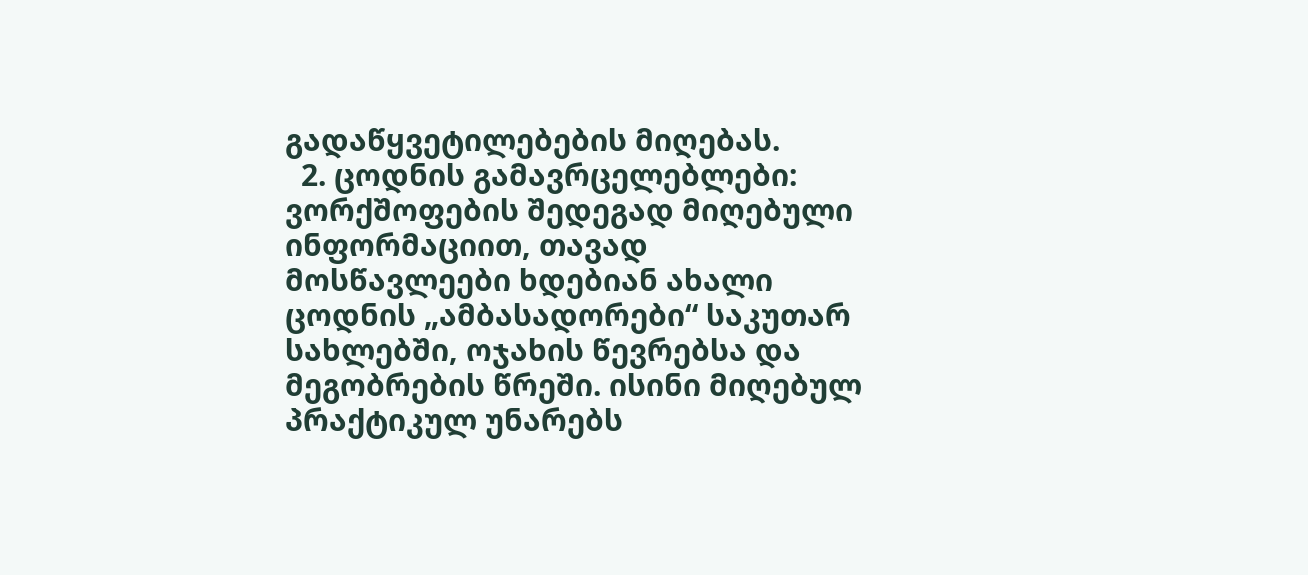გადაწყვეტილებების მიღებას.
  2. ცოდნის გამავრცელებლები: ვორქშოფების შედეგად მიღებული ინფორმაციით, თავად მოსწავლეები ხდებიან ახალი ცოდნის „ამბასადორები“ საკუთარ სახლებში, ოჯახის წევრებსა და მეგობრების წრეში. ისინი მიღებულ პრაქტიკულ უნარებს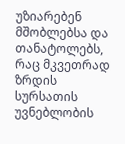უზიარებენ მშობლებსა და თანატოლებს, რაც მკვეთრად ზრდის სურსათის უვნებლობის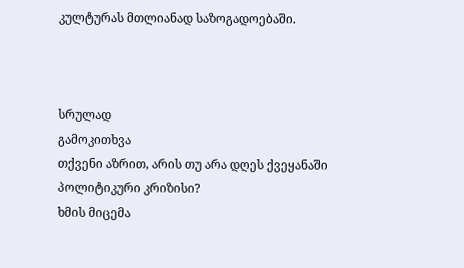კულტურას მთლიანად საზოგადოებაში.



სრულად
გამოკითხვა
თქვენი აზრით, არის თუ არა დღეს ქვეყანაში პოლიტიკური კრიზისი?
ხმის მიცემა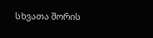სხვათა შორის